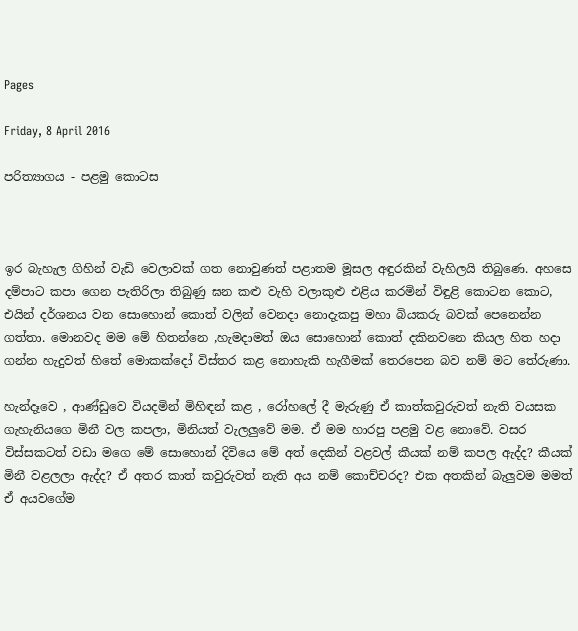Pages

Friday, 8 April 2016

පරිත්‍යාගය - පළමු කොටස



ඉර බැහැල ගිහින් වැඩි වෙලාවක් ගත නොවුණත් පළාතම මූසල අඳුරකින් වැහිලයි තිබුණෙ. අහසෙ දම්පාට කපා ගෙන පැතිරිලා තිබුණු ඝන කළු වැහි වලාකුළු එළිය කරමින් විඳුළි කොටන කොට, එයින් දර්ශනය වන සොහොන් කොත් වලින් වෙනදා නොදැකපු මහා බියකරු බවක් පෙනෙන්න ගත්තා. මොනවද මම මේ හිතන්නෙ ,හැමදාමත් ඔය සොහොන් කොත් දකිනවනෙ කියල හිත හදා ගන්න හැදුවත් හිතේ මොකක්දෝ විස්තර කළ නොහැකි හැගීමක් තෙරපෙන බව නම් මට තේරුණා.

හැන්දෑවෙ , ආණ්ඩුවෙ වියදමින් මිහිඳන් කළ , රෝහලේ දී මැරුණු ඒ කාත්කවුරුවත් නැති වයසක ගැහැනියගෙ මිනී වල කපලා, මිනියත් වැලලුවේ මම. ඒ මම හාරපු පළමු වළ නොවේ. වසර විස්සකටත් වඩා මගෙ මේ සොහොන් දිවියෙ මේ අත් දෙකින් වළවල් කීයක් නම් කපල ඇද්ද? කීයක් මිනී වළලලා ඇද්ද? ඒ අතර කාත් කවුරුවත් නැති අය නම් කොච්චරද? එක අතකින් බැලුවම මමත් ඒ අයවගේම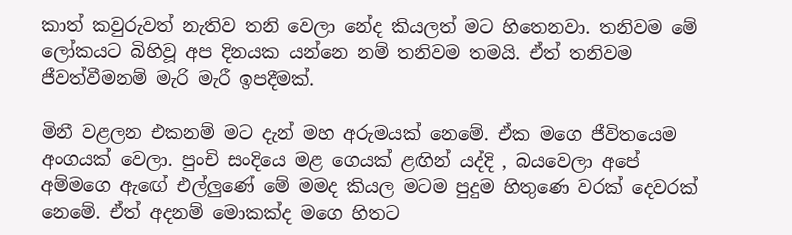කාත් කවුරුවත් නැතිව තනි වෙලා නේද කියලත් මට හිතෙනවා. තනිවම මේ ලෝකයට බිහිවූ අප දිනයක යන්නෙ නම් තනිවම තමයි. ඒත් තනිවම ජීවත්වීමනම් මැරි මැරී ඉපදීමක්.

මිනී වළලන එකනම් මට දැන් මහ අරුමයක් නෙමේ. ඒක මගෙ ජීවිතයෙම අංගයක් වෙලා. පුංචි සංදියෙ මළ ගෙයක් ළඟින් යද්දි , බයවෙලා අපේ අම්මගෙ ඇඟේ එල්ලුණේ මේ මමද කියල මටම පුදුම හිතුණෙ වරක් දෙවරක් නෙමේ. ඒත් අදනම් මොකක්ද මගෙ හිතට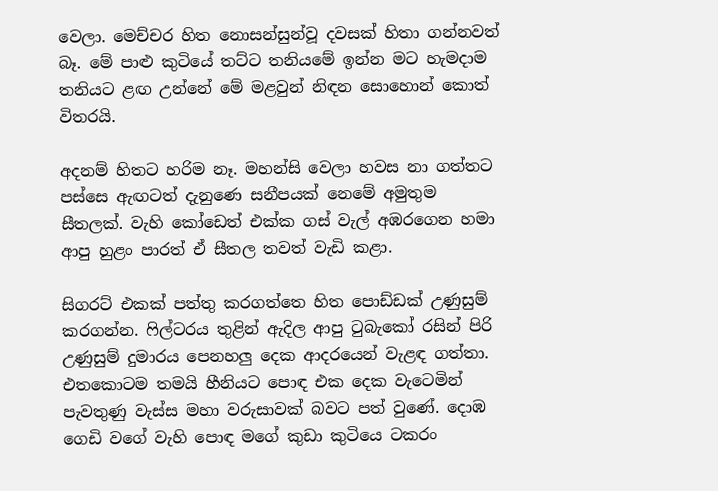වෙලා. මෙච්චර හිත නොසන්සුන්වූ දවසක් හිතා ගන්නවත් බෑ. මේ පාළු කුටියේ තට්ට තනියමේ ඉන්න මට හැමදාම තනියට ළඟ උන්නේ මේ මළවුන් නිඳන සොහොන් කොත් විතරයි.

අදනම් හිතට හරිම නෑ. මහන්සි වෙලා හවස නා ගත්තට පස්සෙ ඇඟටත් දැනුණෙ සනීපයක් නෙමේ අමුතුම සීතලක්. වැහි කෝඩෙත් එක්ක ගස් වැල් අඹරගෙන හමා ආපු හුළං පාරත් ඒ සීතල තවත් වැඩි කළා.

සිගරට් එකක් පත්තු කරගත්තෙ හිත පොඩ්ඩක් උණුසුම් කරගන්න. ෆිල්ටරය තුළින් ඇදිල ආපු ටුබැකෝ රසින් පිරි උණුසුම් දුමාරය පෙනහලු දෙක ආදරයෙන් වැළඳ ගත්තා. එතකොටම තමයි හීනියට පොඳ එක දෙක වැටෙමින් පැවතුණු වැස්ස මහා වරුසාවක් බවට පත් වුණේ. දොඹ ගෙඩි වගේ වැහි පොඳ මගේ කුඩා කුටියෙ ටකරං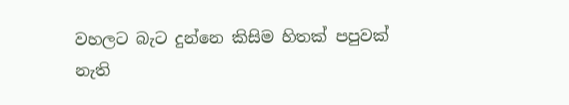වහලට බැට දුන්නෙ කිසිම හිතක් පපුවක් නැති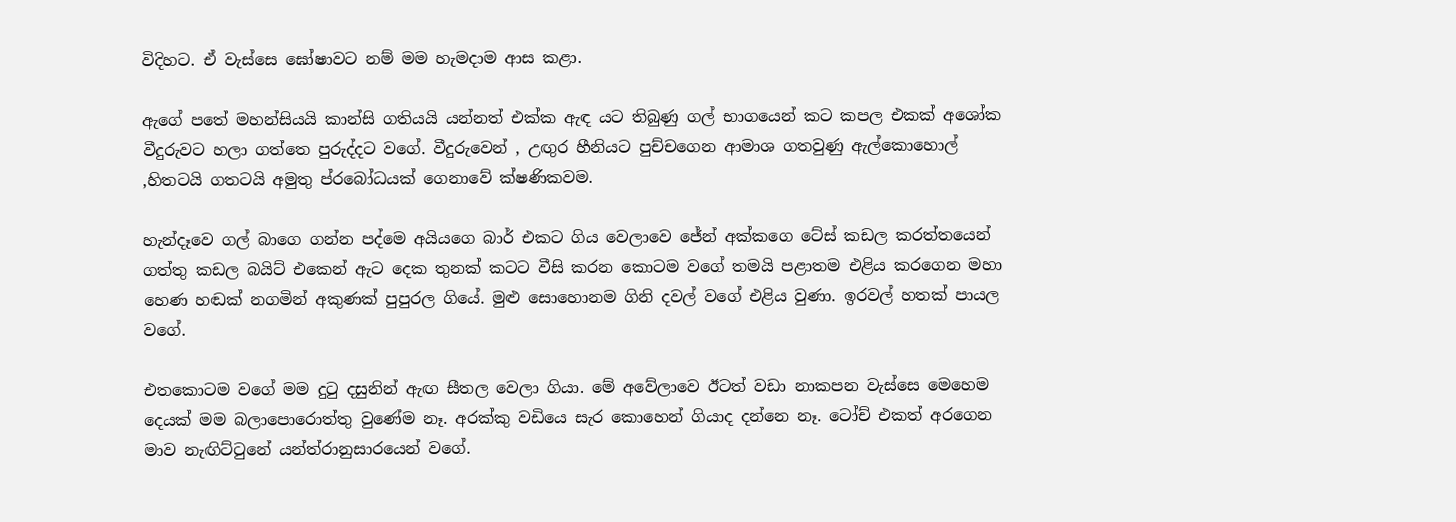විදිහට. ඒ වැස්සෙ ඝෝෂාවට නම් මම හැමදාම ආස කළා.

ඇගේ පතේ මහන්සියයි කාන්සි ගතියයි යන්නත් එක්ක ඇඳ යට තිබුණු ගල් භාගයෙන් කට කපල එකක් අශෝක වීදුරුවට හලා ගත්තෙ පුරුද්දට වගේ. වීදුරුවෙන් , උඟුර හීනියට පුච්චගෙන ආමාශ ගතවුණු ඇල්කොහොල් ,හිතටයි ගතටයි අමුතු ප්රබෝධයක් ගෙනාවේ ක්ෂණිකවම.

හැන්දෑවෙ ගල් බාගෙ ගන්න පද්මෙ අයියගෙ බාර් එකට ගිය වෙලාවෙ ජේන් අක්කගෙ ටේස් කඩල කරත්තයෙන් ගත්තු කඩල බයිට් එකෙන් ඇට දෙක තුනක් කටට වීසි කරන කොටම වගේ තමයි පළාතම එළිය කරගෙන මහා හෙණ හඬක් නගමින් අකුණක් පුපුරල ගියේ. මුළු සොහොනම ගිනි දවල් වගේ එළිය වුණා. ඉරවල් හතක් පායල වගේ.

එතකොටම වගේ මම දුටු දසුනින් ඇඟ සීතල වෙලා ගියා. මේ අවේලාවෙ ඊටත් වඩා නාකපන වැස්සෙ මෙහෙම දෙයක් මම බලාපොරොත්තු වුණේම නෑ. අරක්කු වඩියෙ සැර කොහෙන් ගියාද දන්නෙ නෑ. ටෝච් එකත් අරගෙන මාව නැඟිට්ටුනේ යන්ත්රානුසාරයෙන් වගේ.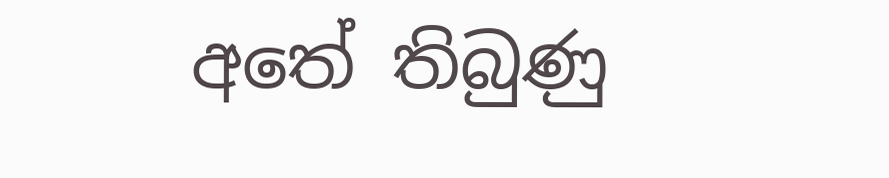අතේ තිබුණු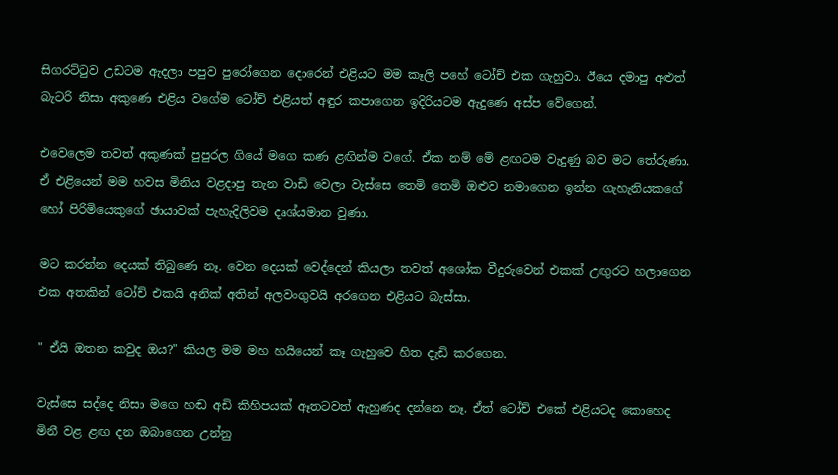සිගරට්ටුව උඩටම ඇදලා පපුව පුරෝගෙන දොරෙන් එළියට මම කෑලි පහේ ටෝච් එක ගැහුවා. ඊයෙ දමාපු අළුත් බැටරි නිසා අකුණෙ එළිය වගේම ටෝච් එළියත් අඳුර කපාගෙන ඉදිරියටම ඇදුණෙ අස්ප වේගෙන්.

එවෙලෙම තවත් අකුණක් පුපුරල ගියේ මගෙ කණ ළඟින්ම වගේ. ඒක නම් මේ ළඟටම වැදුණු බව මට තේරුණා. ඒ එළියෙන් මම හවස මිනිය වළදාපු තැන වාඩි වෙලා වැස්සෙ තෙමි තෙමි ඔළුව නමාගෙන ඉන්න ගැහැනියකගේ හෝ පිරිමියෙකුගේ ඡායාවක් පැහැදිලිවම දෘශ්යමාන වුණා.

මට කරන්න දෙයක් තිබුණෙ නෑ. වෙන දෙයක් වෙද්දෙන් කියලා තවත් අශෝක වීදුරුවෙන් එකක් උඟුරට හලාගෙන එක අතකින් ටෝච් එකයි අනික් අතින් අලවංගුවයි අරගෙන එළියට බැස්සා.

" ඒයි ඔතන කවුද ඔය?" කියල මම මහ හයියෙන් කෑ ගැහුවෙ හිත දැඩි කරගෙන.

වැස්සෙ සද්දෙ නිසා මගෙ හඬ අඩි කිහිපයක් ඈතටවත් ඇහුණද දන්නෙ නෑ. ඒත් ටෝච් එකේ එළියටද කොහෙද මිනී වළ ළඟ දන ඔබාගෙන උන්නු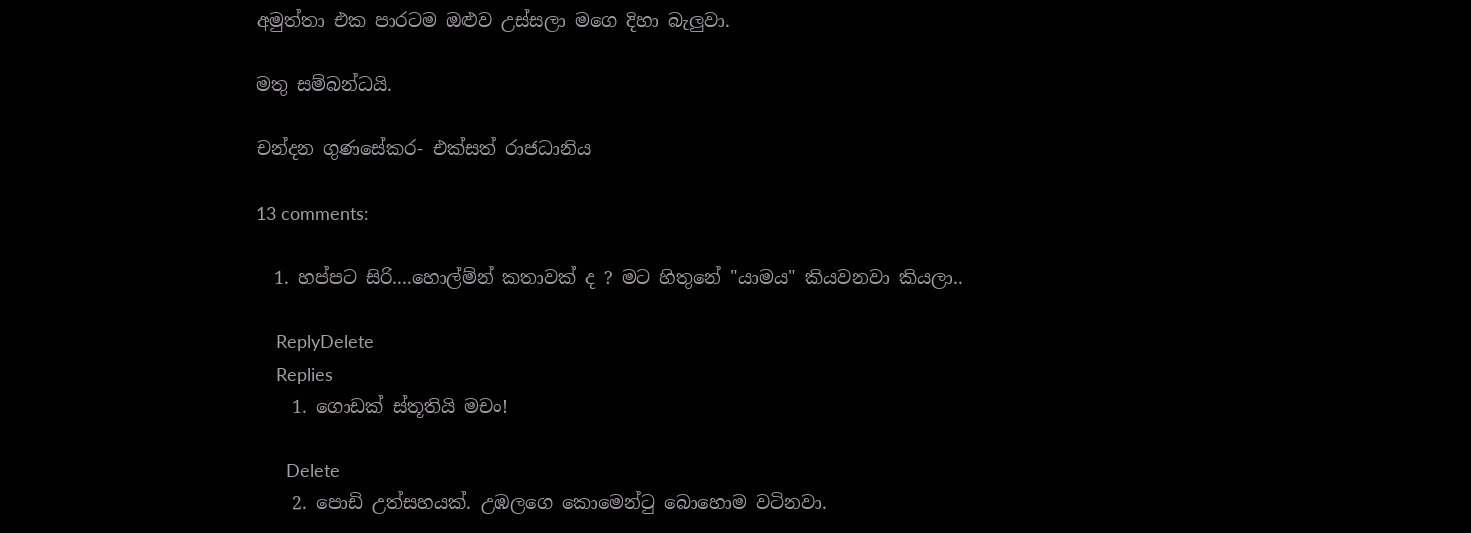අමුත්තා එක පාරටම ඔළුව උස්සලා මගෙ දිහා බැලුවා.

මතු සම්බන්ධයි.

චන්දන ගුණසේකර- එක්සත් රාජධානිය

13 comments:

  1. හප්පට සිරි....හොල්ම්න් කතාවක් ද ? මට හිතුනේ "යාමය" කියවනවා කියලා..

    ReplyDelete
    Replies
    1. ගොඩක් ස්තූතියි මචං!

      Delete
    2. පොඩි උත්සහයක්. උඹලගෙ කොමෙන්ටු බොහොම වටිනවා.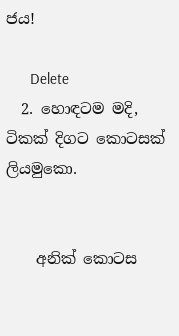ජය!

      Delete
  2. හොඳටම මදි, ටිකක් දිගට කොටසක් ලියමුකො.


    අනික් කොටස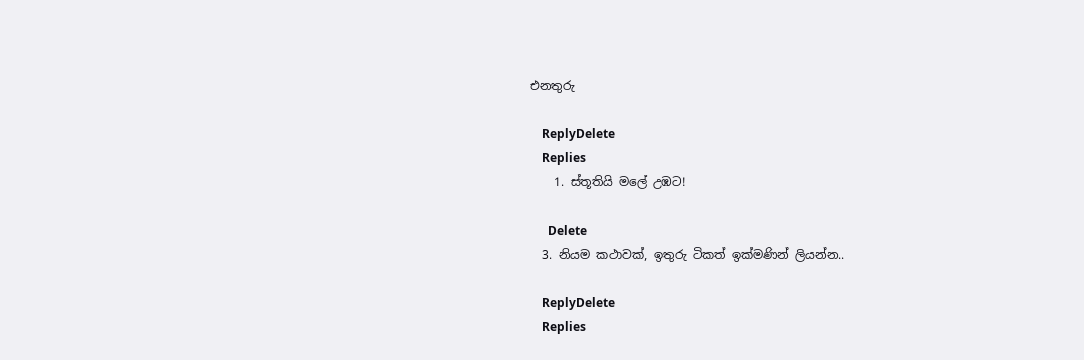එනතුරු

    ReplyDelete
    Replies
    1. ස්තූතියි මලේ උඹට!

      Delete
  3. නියම කථාවක්, ඉතුරු ටිකත් ඉක්මණින් ලියන්න..

    ReplyDelete
    Replies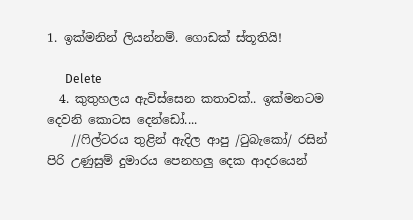1. ඉක්මනින් ලියන්නම්. ගොඩක් ස්තූතියි!

      Delete
  4. කුතුහලය ඇවිස්සෙන කතාවක්.. ඉක්මනටම දෙවනි කොටස දෙන්ඩෝ....
    //ෆිල්ටරය තුළින් ඇදිල ආපු /ටුබැකෝ/ රසින් පිරි උණුසුම් දුමාරය පෙනහලු දෙක ආදරයෙන්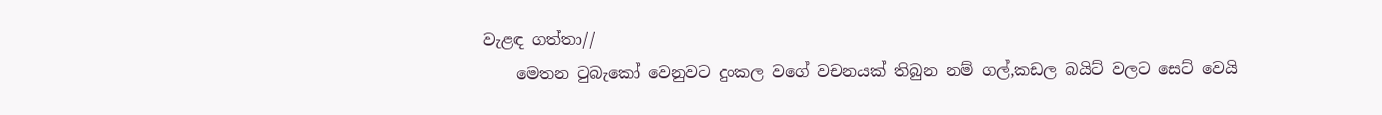වැළඳ ගත්තා//
    මෙතන ටුබැකෝ වෙනුවට දුංකල වගේ වචනයක් තිබුන නම් ගල්,කඩල බයිට් වලට සෙට් වෙයි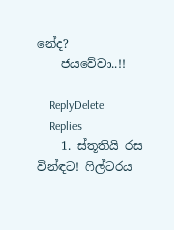නේද?
    ජයවේවා..!!

    ReplyDelete
    Replies
    1. ස්තූතියි රස වින්ඳට! ෆිල්ටරය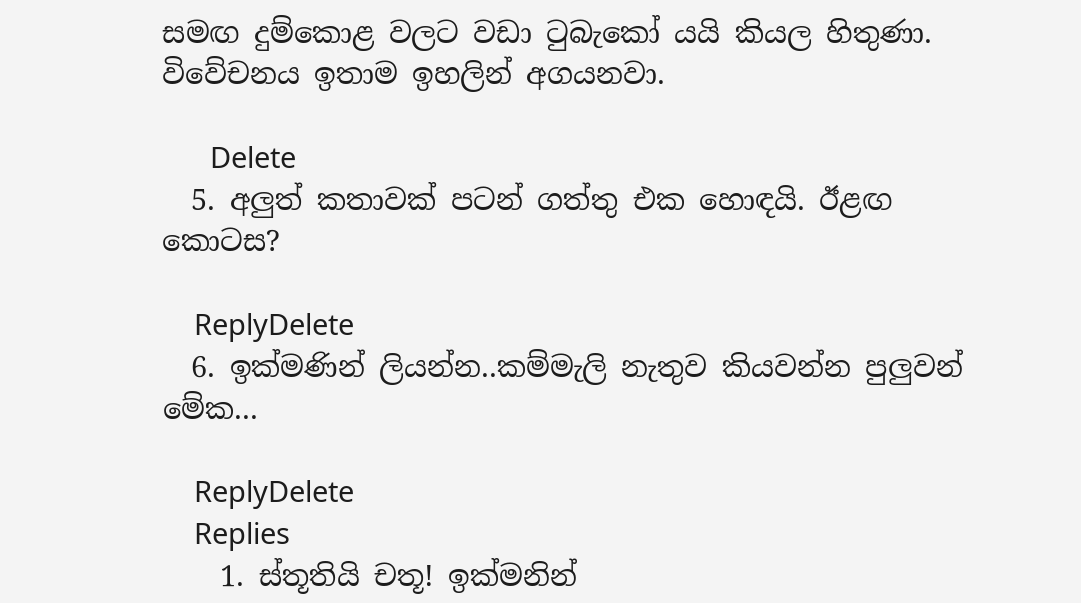සමඟ දුම්කොළ වලට වඩා ටුබැකෝ යයි කියල හිතුණා. විවේචනය ඉතාම ඉහලින් අගයනවා.

      Delete
  5. අලුත් කතාවක් පටන් ගත්තු එක හොඳයි. ඊළඟ කොටස?

    ReplyDelete
  6. ඉක්මණින් ලියන්න..කම්මැලි නැතුව කියවන්න පුලුවන් මේක...

    ReplyDelete
    Replies
    1. ස්තූතියි චතූ! ඉක්මනින්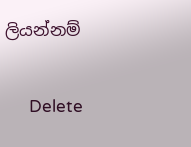ලියන්නම්

      Delete